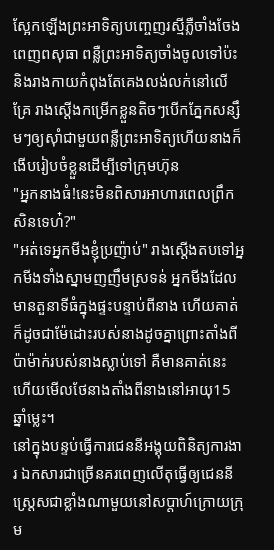ស្អែកឡើងព្រះអាទិត្យបញ្ចេញរស្មីភ្លឺចាំងចែងពេញពសុធា ពន្លឺព្រះអាទិត្យចាំងចូលទៅប៉ះនិងរាងកាយកំពុងតែគេងលង់លក់នៅលើគ្រែ រាងស្ដើងកម្រើកខ្លួនតិចៗបើកភ្នែកសន្សឹមៗឲ្យសុាំជាមួយពន្លឺព្រះអាទិត្យហើយនាងក៏ងើបរៀបចំខ្លួនដើម្បីទៅក្រុមហ៊ុន
"អ្នកនាងធំ!នេះមិនពិសារអាហារពេលព្រឹកសិនទេហ៎?"
"អត់ទេអ្នកមីងខ្ញុំប្រញ៉ាប់" រាងស្ដើងតបទៅអ្នកមីងទាំងស្នាមញញឹមស្រទន់ អ្នកមីងដែលមានតួនាទីធំក្នុងផ្ទះបន្ទាប់ពីនាង ហើយគាត់ក៏ដូចជាម៉ែដោះរបស់នាងដូចគ្នាព្រោះតាំងពីប៉ាម៉ាក់របស់នាងស្លាប់ទៅ គឺមានគាត់នេះហើយមើលថែនាងតាំងពីនាងនៅអាយុ15ឆ្នាំម្លេះ។
នៅក្នុងបន្ទប់ធ្វើការជេននីអង្គុយពិនិត្យការងារ ឯកសារជាច្រើនគរពេញលើតុធ្វើឲ្យជេននីស្រ្តេសជាខ្លាំងណាមួយនៅសប្តាហ៍ក្រោយក្រុម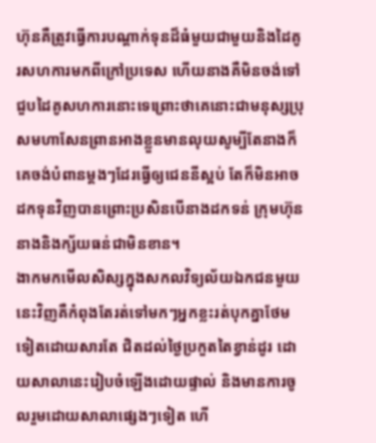ហ៊ុនគឺត្រូវធ្វើការបណ្ដាក់ទុនដ៏ធំមួយជាមួយនិងដៃគូរសហការមកពីក្រៅប្រទេស ហើយនាងគឺមិនចង់ទៅជួបដៃគូសហការនោះទេព្រោះថាគេនោះជាមនុស្សប្រុសមហាសែនព្រានអាងខ្លួនមានលុយសូម្បីតែនាងក៏គេចង់បំពានម្ដងៗដែរធ្វើឲ្យជេននីស្អប់ តែក៏មិនអាចដកទុនវិញបានព្រោះប្រសិនបើនាងដកទន់ ក្រុមហ៊ុននាងនិងក្ស័យធន់ជាមិនខាន។
ងាកមកមើលសិស្សក្នុងសកលវិទ្យល័យឯកជនមួយនេះវិញគឺកំពុងតែរត់ទៅមកៗអ្នកខ្លះរត់បុកគ្នាថែមទៀតដោយសារតែ ជិតដល់ថ្ងៃប្រកួតតៃខ្វាន់ដូរ ដោយសាលានេះរៀបចំឡើងដោយផ្ទាល់ និងមានការចូលរួមដោយសាលាផ្សេងៗទៀត ហើ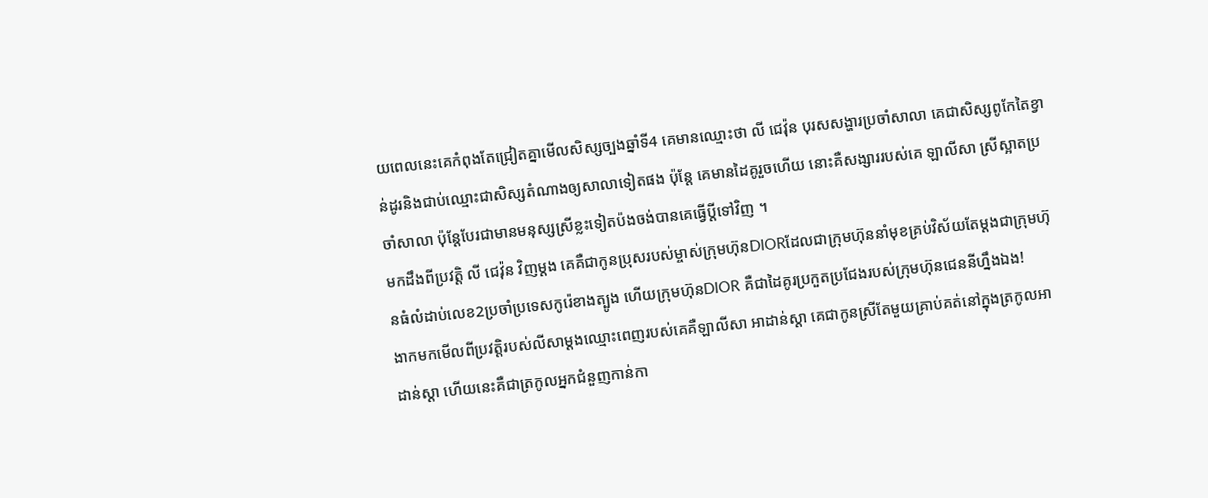យពេលនេះគេកំពុងតែជ្រៀតគ្នាមើលសិស្សច្បងឆ្នាំទី4 គេមានឈ្មោះថា លី ជេវ៉ុន បុរសសង្ហារប្រចាំសាលា គេជាសិស្សពូកែតៃខ្វាន់ដូរនិងជាប់ឈ្មោះជាសិស្សតំណាងឲ្យសាលាទៀតផង ប៉ុន្តែ គេមានដៃគូរួចហើយ នោះគឺសង្សាររបស់គេ ឡាលីសា ស្រីស្អាតប្រចាំសាលា ប៉ុន្តែបែរជាមានមនុស្សស្រីខ្លះទៀតប៉ងចង់បានគេធ្វើប្ដីទៅវិញ ។
មកដឹងពីប្រវត្តិ លី ជេវ៉ុន វិញម្ដង គេគឺជាកូនប្រុសរបស់ម្ចាស់ក្រុមហ៊ុនDIORដែលជាក្រុមហ៊ុននាំមុខគ្រប់វិស័យតែម្ដងជាក្រុមហ៊ុនធំលំដាប់លេខ2ប្រចាំប្រទេសកូរ៉េខាងត្បូង ហើយក្រុមហ៊ុនDIOR គឺជាដៃគូរប្រកួតប្រជែងរបស់ក្រុមហ៊ុនជេននីហ្នឹងឯង!
ងាកមកមើលពីប្រវត្តិរបស់លីសាម្ដងឈ្មោះពេញរបស់គេគឺឡាលីសា អាដាន់ស្ដា គេជាកូនស្រីតែមួយគ្រាប់គត់នៅក្នុងត្រកូលអាដាន់ស្ដា ហើយនេះគឺជាត្រកូលអ្នកជំនួញកាន់កា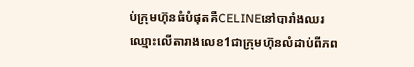ប់ក្រុមហ៊ុនធំបំផុតគឺCELINEនៅបារាំងឈរឈ្មោះលើតារាងលេខ1ជាក្រុមហ៊ុនលំដាប់ពីភព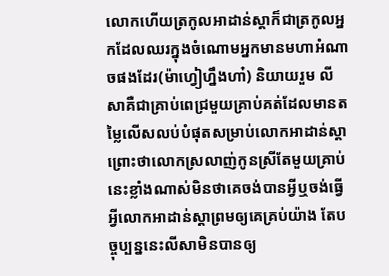លោកហើយត្រកូលអាដាន់ស្ដាក៏ជាត្រកូលអ្នកដែលឈរក្នុងចំណោមអ្នកមានមហាអំណាចផងដែរ(ម៉ាហ្វៀហ្នឹងហា៎) និយាយរួម លីសាគឺជាគ្រាប់ពេជ្រមួយគ្រាប់គត់ដែលមានតម្លៃលើសលប់បំផុតសម្រាប់លោកអាដាន់ស្ដាព្រោះថាលោកស្រលាញ់កូនស្រីតែមួយគ្រាប់នេះខ្លាំងណាស់មិនថាគេចង់បានអ្វីឬចង់ធ្វើអ្វីលោកអាដាន់ស្ដាព្រមឲ្យគេគ្រប់យ៉ាង តែបច្ចុប្បន្ននេះលីសាមិនបានឲ្យ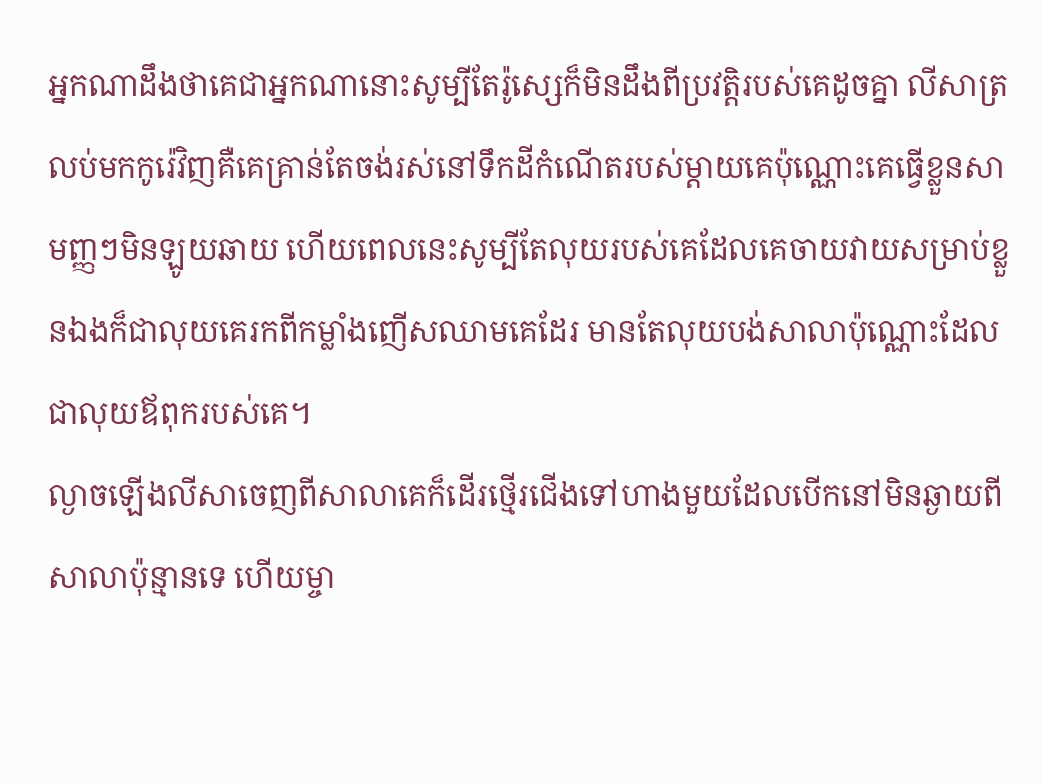អ្នកណាដឹងថាគេជាអ្នកណានោះសូម្បីតែរ៉ូស្សេក៏មិនដឹងពីប្រវត្តិរបស់គេដូចគ្នា លីសាត្រលប់មកកូរ៉េវិញគឺគេគ្រាន់តែចង់រស់នៅទឹកដីកំណើតរបស់ម្ដាយគេប៉ុណ្ណោះគេធ្វើខ្លួនសាមញ្ញៗមិនឡូយឆាយ ហើយពេលនេះសូម្បីតែលុយរបស់គេដែលគេចាយវាយសម្រាប់ខ្លួនឯងក៏ជាលុយគេរកពីកម្លាំងញើសឈាមគេដែរ មានតែលុយបង់សាលាប៉ុណ្ណោះដែលជាលុយឪពុករបស់គេ។
ល្ងាចឡើងលីសាចេញពីសាលាគេក៏ដើរថ្មើរជើងទៅហាងមួយដែលបើកនៅមិនឆ្ងាយពីសាលាប៉ុន្មានទេ ហើយម្ចា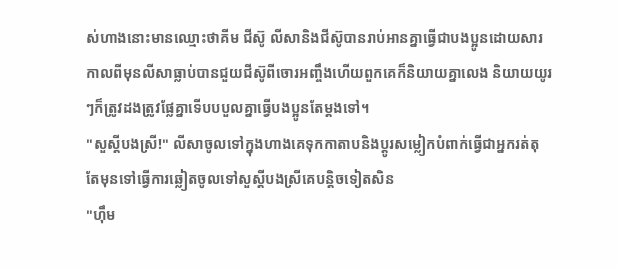ស់ហាងនោះមានឈ្មោះថាគីម ជីស៊ូ លីសានិងជីស៊ូបានរាប់អានគ្នាធ្វើជាបងប្អូនដោយសារកាលពីមុនលីសាធ្លាប់បានជួយជីស៊ូពីចោរអញ្ចឹងហើយពួកគេក៏និយាយគ្នាលេង និយាយយូរៗក៏ត្រូវដងត្រូវផ្លែគ្នាទើបបបួលគ្នាធ្វើបងប្អូនតែម្ដងទៅ។
"សួស្ដីបងស្រី!" លីសាចូលទៅក្នុងហាងគេទុកកាតាបនិងប្ដូរសម្លៀកបំពាក់ធ្វើជាអ្នករត់តុ តែមុនទៅធ្វើការឆ្លៀតចូលទៅសួស្ដីបងស្រីគេបន្តិចទៀតសិន
"ហុឹម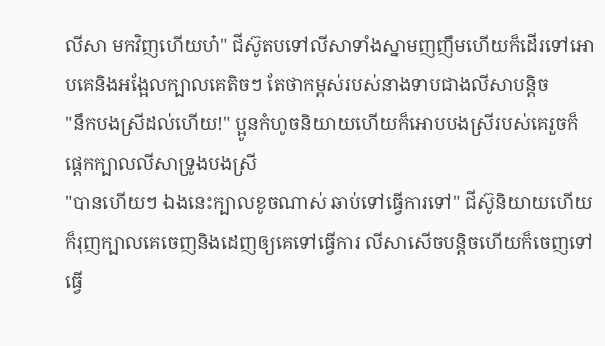លីសា មកវិញហើយហ៎" ជីស៊ូតបទៅលីសាទាំងស្នាមញញឹមហើយក៏ដើរទៅអោបគេនិងអង្អែលក្បាលគេតិចៗ តែថាកម្ពស់របស់នាងទាបជាងលីសាបន្តិច
"នឹកបងស្រីដល់ហើយ!" ប្អូនកំហូចនិយាយហើយក៏អោបបងស្រីរបស់គេរួចក៏ផ្ដេកក្បាលលីសាទ្រូងបងស្រី
"បានហើយៗ ឯងនេះក្បាលខូចណាស់ ឆាប់ទៅធ្វើការទៅ" ជីស៊ូនិយាយហើយក៏រុញក្បាលគេចេញនិងដេញឲ្យគេទៅធ្វើការ លីសាសើចបន្តិចហើយក៏ចេញទៅធ្វើ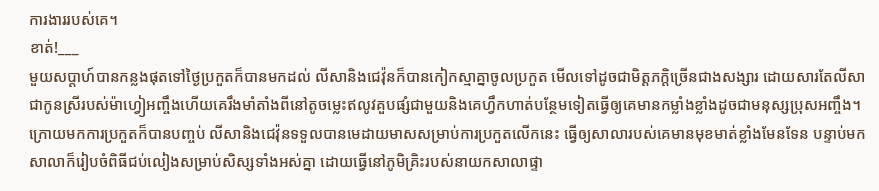ការងាររបស់គេ។
ខាត់!___
មួយសប្តាហ៍បានកន្លងផុតទៅថ្ងៃប្រកួតក៏បានមកដល់ លីសានិងជេវ៉ុនក៏បានកៀកស្មាគ្នាចូលប្រកួត មើលទៅដូចជាមិត្តភក្តិច្រើនជាងសង្សារ ដោយសារតែលីសាជាកូនស្រីរបស់ម៉ាហ្វៀអញ្ចឹងហើយគេរឹងមាំតាំងពីនៅតូចម្លេះឥលូវគួបផ្សំជាមួយនិងគេហ្វឹកហាត់បន្ថែមទៀតធ្វើឲ្យគេមានកម្លាំងខ្លាំងដូចជាមនុស្សប្រុសអញ្ចឹង។
ក្រោយមកការប្រកួតក៏បានបញ្ចប់ លីសានិងជេវ៉ុនទទួលបានមេដាយមាសសម្រាប់ការប្រកួតលើកនេះ ធ្វើឲ្យសាលារបស់គេមានមុខមាត់ខ្លាំងមែនទែន បន្ទាប់មកសាលាក៏រៀបចំពិធីជប់លៀងសម្រាប់សិស្សទាំងអស់គ្នា ដោយធ្វើនៅភូមិគ្រិះរបស់នាយកសាលាផ្ទា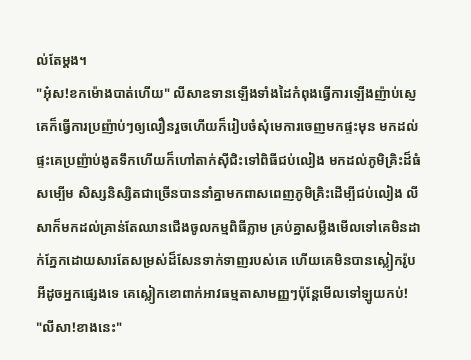ល់តែម្ដង។
"អុ៎ស!ខកម៉ោងបាត់ហើយ" លីសាឧទានឡើងទាំងដៃកំពុងធ្វើការឡើងញ៉ាប់ស្ញេ គេក៏ធ្វើការប្រញ៉ាប់ៗឲ្យលឿនរួចហើយក៏រៀបចំសុំមេការចេញមកផ្ទះមុន មកដល់ផ្ទះគេប្រញ៉ាប់ងូតទឹកហើយក៏ហៅតាក់សុីជិះទៅពិធីជប់លៀង មកដល់ភូមិគ្រិះដ៏ធំសម្បើម សិស្សនិស្សិតជាច្រើនបាននាំគ្នាមកពាសពេញភូមិគ្រិះដើម្បីជប់លៀង លីសាក៏មកដល់គ្រាន់តែឈានជើងចូលកម្មពិធីភ្លាម គ្រប់គ្នាសម្លឹងមើលទៅគេមិនដាក់ភ្នែកដោយសារតែសម្រស់ដ៏សែនទាក់ទាញរបស់គេ ហើយគេមិនបានស្លៀករ៉ូបអីដូចអ្នកផ្សេងទេ គេស្លៀកខោពាក់អាវធម្មតាសាមញ្ញៗប៉ុន្តែមើលទៅឡូយកប់!
"លីសា!ខាងនេះ"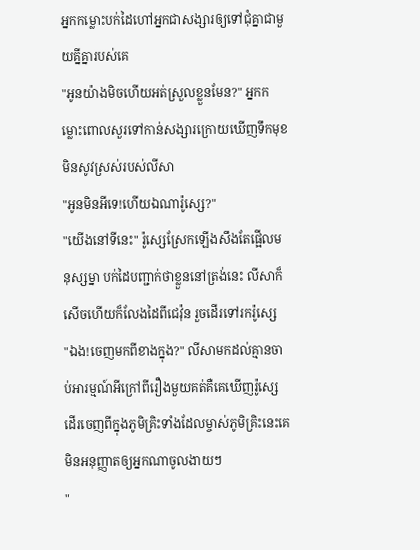អ្នកកម្លោះបក់ដៃហៅអ្នកជាសង្សារឲ្យទៅជុំគ្នាជាមួយគ្នីគ្នារបស់គេ
"អូនយ៉ាងមិចហើយអត់ស្រួលខ្លួនមែន?" អ្នកកម្លោះពោលសួរទៅកាន់សង្សារក្រោយឃើញទឹកមុខមិនសូវស្រស់របស់លីសា
"អូនមិនអីទេ!ហើយឯណារ៉ូស្សេ?"
"យើងនៅទីនេះ" រ៉ូស្សេស្រែកឡើងសឹងតែផ្អើលមនុស្សម្នា បក់ដៃបញ្ជាក់ថាខ្លួននៅត្រង់នេះ លីសាក៏សើចហើយក៏លែងដៃពីជេវ៉ុន រួចដើរទៅរករ៉ូស្សេ
"ឯង!ចេញមកពីខាងក្នុង?" លីសាមកដល់គ្មានចាប់អារម្មណ៍អីក្រៅពីរឿងមួយគត់គឺគេឃើញរ៉ូស្សេដើរចេញពីក្នុងភូមិគ្រិះទាំងដែលម្ចាស់ភូមិគ្រិះនេះគេមិនអនុញ្ញាតឲ្យអ្នកណាចូលងាយៗ
"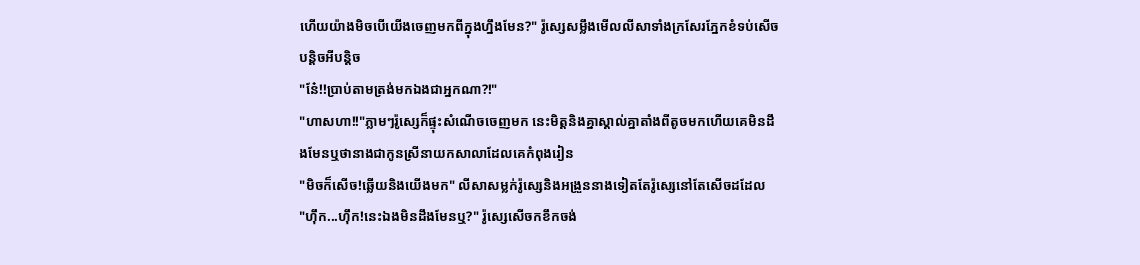ហើយយ៉ាងមិចបើយើងចេញមកពីក្នុងហ្នឹងមែន?" រ៉ូស្សេសម្លឹងមើលលីសាទាំងក្រសែរភ្នែកខំទប់សើចបន្តិចអីបន្តិច
"ន៎ែ!!ប្រាប់តាមត្រង់មកឯងជាអ្នកណា?!"
"ហាសហា!!"ភ្លាមៗរ៉ូស្សេក៏ផ្ទុះសំណើចចេញមក នេះមិត្តនិងគ្នាស្គាល់គ្នាតាំងពីតូចមកហើយគេមិនដឹងមែនឬថានាងជាកូនស្រីនាយកសាលាដែលគេកំពុងរៀន
"មិចក៏សើច!ឆ្លើយនិងយើងមក" លីសាសម្លក់រ៉ូស្សេនិងអង្រួននាងទៀតតែរ៉ូស្សេនៅតែសើចដដែល
"ហុឹក...ហុឹក!នេះឯងមិនដឹងមែនឬ?" រ៉ូស្សេសើចកខឹកចង់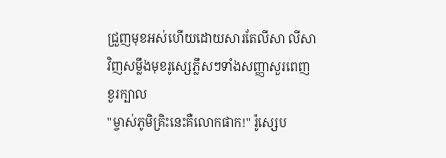ជ្រួញមុខអស់ហើយដោយសារតែលីសា លីសាវិញសម្លឹងមុខរូស្សេភ្លឹសៗទាំងសញ្ញាសួរពេញខួរក្បាល
"ម្ចាស់ភូមិគ្រិះនេះគឺលោកផាក!" រ៉ូស្សេប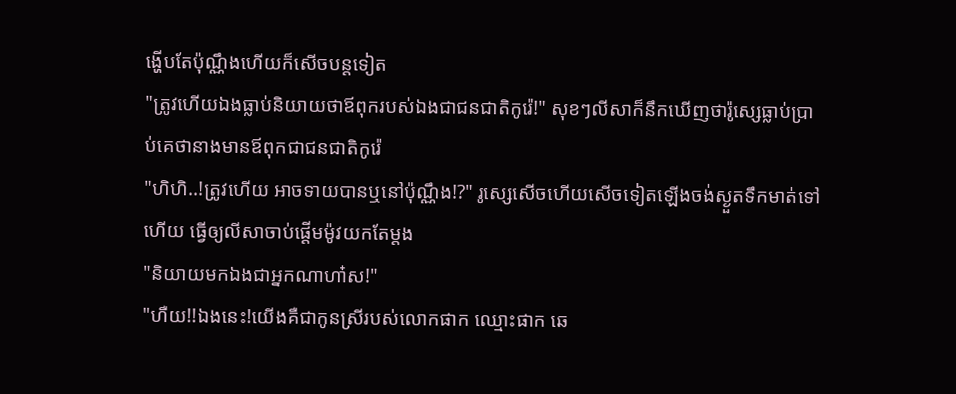ង្ហើបតែប៉ុណ្ណឹងហើយក៏សើចបន្តទៀត
"ត្រូវហើយឯងធ្លាប់និយាយថាឪពុករបស់ឯងជាជនជាតិកូរ៉េ!" សុខៗលីសាក៏នឹកឃើញថារ៉ូស្សេធ្លាប់ប្រាប់គេថានាងមានឪពុកជាជនជាតិកូរ៉េ
"ហិហិ..!ត្រូវហើយ អាចទាយបានឬនៅប៉ុណ្ណឹង!?" រូស្សេសើចហើយសើចទៀតឡើងចង់ស្ងួតទឹកមាត់ទៅហើយ ធ្វើឲ្យលីសាចាប់ផ្ដើមម៉ូវយកតែម្ដង
"និយាយមកឯងជាអ្នកណាហា៎ស!"
"ហឺយ!!ឯងនេះ!យើងគឺជាកូនស្រីរបស់លោកផាក ឈ្មោះផាក ឆេ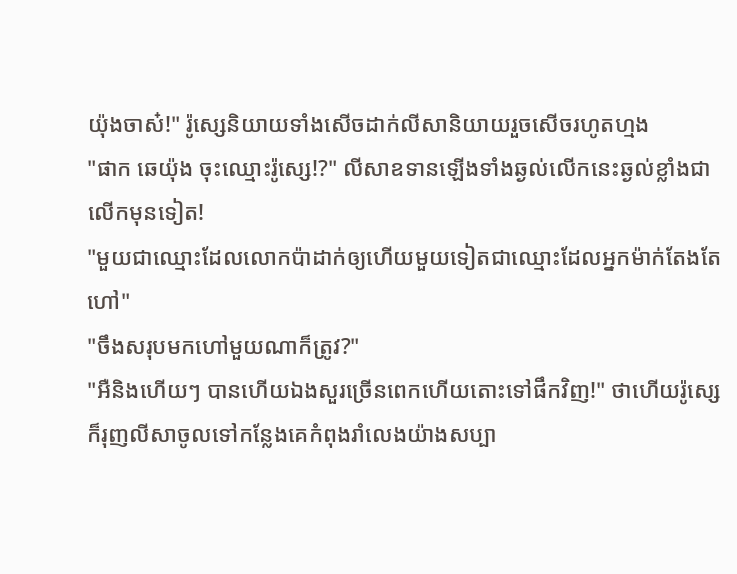យ៉ុងចាស៎!" រ៉ូស្សេនិយាយទាំងសើចដាក់លីសានិយាយរួចសើចរហូតហ្មង
"ផាក ឆេយ៉ុង ចុះឈ្មោះរ៉ូស្សេ!?" លីសាឧទានឡើងទាំងឆ្ងល់លើកនេះឆ្ងល់ខ្លាំងជាលើកមុនទៀត!
"មួយជាឈ្មោះដែលលោកប៉ាដាក់ឲ្យហើយមួយទៀតជាឈ្មោះដែលអ្នកម៉ាក់តែងតែហៅ"
"ចឹងសរុបមកហៅមួយណាក៏ត្រូវ?"
"អឺនិងហើយៗ បានហើយឯងសួរច្រើនពេកហើយតោះទៅផឹកវិញ!" ថាហើយរ៉ូស្សេក៏រុញលីសាចូលទៅកន្លែងគេកំពុងរាំលេងយ៉ាងសប្បា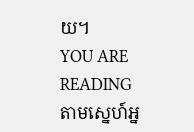យ។
YOU ARE READING
តាមស្នេហ៍អ្ន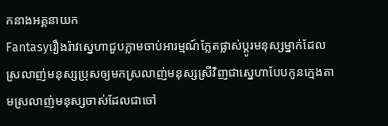កនាងអគ្គនាយក
Fantasyរឿងរ៉ាវស្នេហាជួបភ្លាមចាប់អារម្មណ៍ភ្លែតផ្លាស់ប្ដូរមនុស្សម្នាក់ដែលស្រលាញ់មនុស្សប្រុសឲ្យមកស្រលាញ់មនុស្សស្រីវិញជាស្នេហាបែបកូនក្មេងតាមស្រលាញ់មនុស្សចាស់ដែលជាចៅ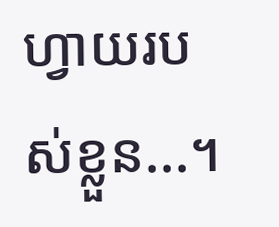ហ្វាយរបស់ខ្លួន...។